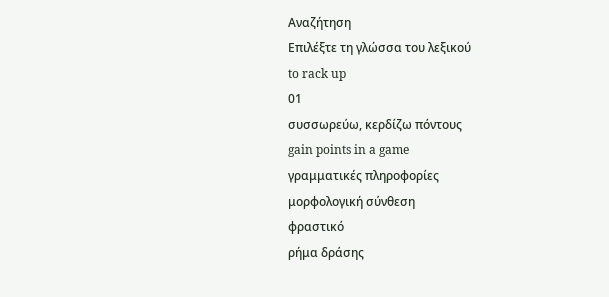Αναζήτηση
Επιλέξτε τη γλώσσα του λεξικού
to rack up
01
συσσωρεύω, κερδίζω πόντους
gain points in a game
γραμματικές πληροφορίες
μορφολογική σύνθεση
φραστικό
ρήμα δράσης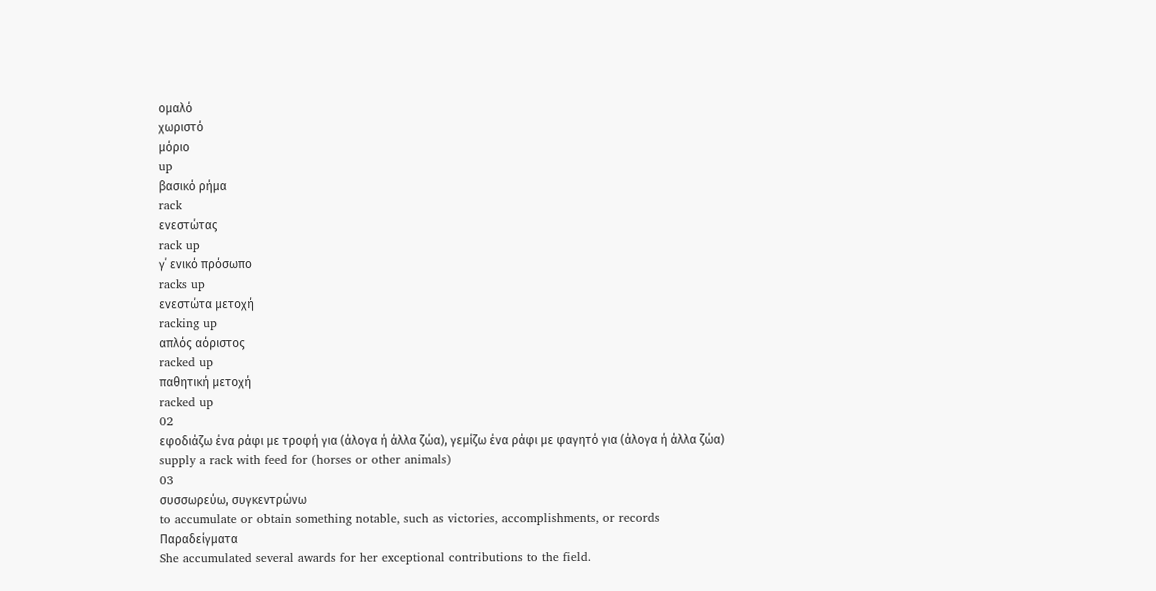ομαλό
χωριστό
μόριο
up
βασικό ρήμα
rack
ενεστώτας
rack up
γ΄ ενικό πρόσωπο
racks up
ενεστώτα μετοχή
racking up
απλός αόριστος
racked up
παθητική μετοχή
racked up
02
εφοδιάζω ένα ράφι με τροφή για (άλογα ή άλλα ζώα), γεμίζω ένα ράφι με φαγητό για (άλογα ή άλλα ζώα)
supply a rack with feed for (horses or other animals)
03
συσσωρεύω, συγκεντρώνω
to accumulate or obtain something notable, such as victories, accomplishments, or records
Παραδείγματα
She accumulated several awards for her exceptional contributions to the field.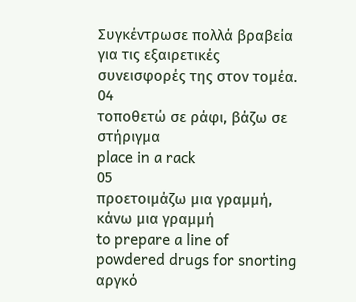Συγκέντρωσε πολλά βραβεία για τις εξαιρετικές συνεισφορές της στον τομέα.
04
τοποθετώ σε ράφι, βάζω σε στήριγμα
place in a rack
05
προετοιμάζω μια γραμμή, κάνω μια γραμμή
to prepare a line of powdered drugs for snorting
αργκό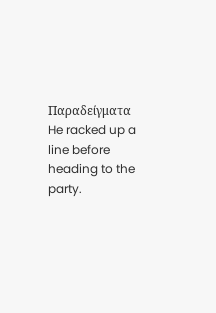Παραδείγματα
He racked up a line before heading to the party.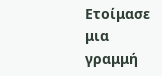Ετοίμασε μια γραμμή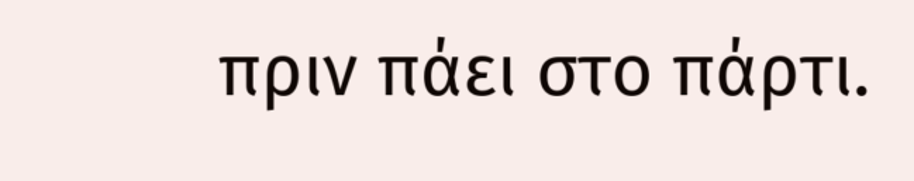πριν πάει στο πάρτι.